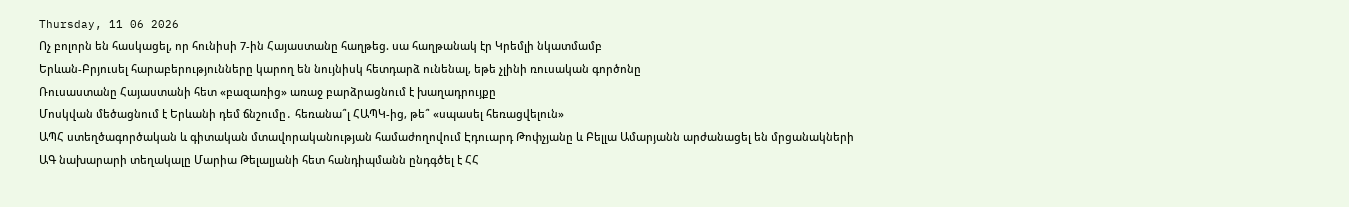Thursday, 11 06 2026
Ոչ բոլորն են հասկացել, որ հունիսի 7-ին Հայաստանը հաղթեց. սա հաղթանակ էր Կրեմլի նկատմամբ
Երևան-Բրյուսել հարաբերությունները կարող են նույնիսկ հետդարձ ունենալ, եթե չլինի ռուսական գործոնը
Ռուսաստանը Հայաստանի հետ «բազառից» առաջ բարձրացնում է խաղադրույքը
Մոսկվան մեծացնում է Երևանի դեմ ճնշումը․ հեռանա՞լ ՀԱՊԿ-ից, թե՞ «սպասել հեռացվելուն»
ԱՊՀ ստեղծագործական և գիտական մտավորականության համաժողովում Էդուարդ Թոփչյանը և Բելլա Ամարյանն արժանացել են մրցանակների
ԱԳ նախարարի տեղակալը Մարիա Թելալյանի հետ հանդիպմանն ընդգծել է ՀՀ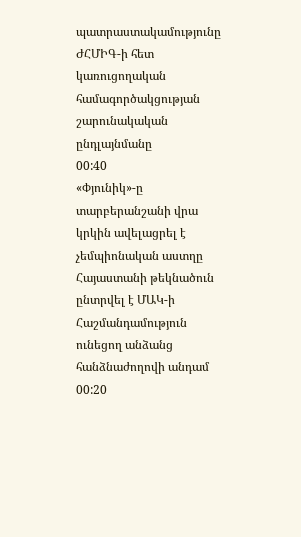պատրաստակամությունը ԺՀՄԻԳ-ի հետ կառուցողական համագործակցության շարունակական ընդլայնմանը
00:40
«Փյունիկ»-ը տարբերանշանի վրա կրկին ավելացրել է չեմպիոնական աստղը
Հայաստանի թեկնածուն ընտրվել է ՄԱԿ-ի Հաշմանդամություն ունեցող անձանց հանձնաժողովի անդամ
00:20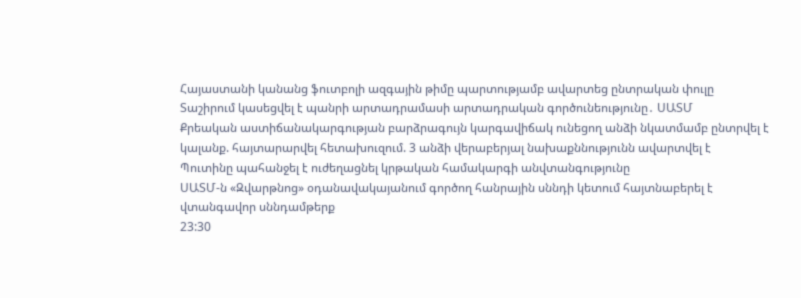Հայաստանի կանանց ֆուտբոլի ազգային թիմը պարտությամբ ավարտեց ընտրական փուլը
Տաշիրում կասեցվել է պանրի արտադրամասի արտադրական գործունեությունը․ ՍԱՏՄ
Քրեական աստիճանակարգության բարձրագույն կարգավիճակ ունեցող անձի նկատմամբ ընտրվել է կալանք. հայտարարվել հետախուզում. 3 անձի վերաբերյալ նախաքննությունն ավարտվել է
Պուտինը պահանջել է ուժեղացնել կրթական համակարգի անվտանգությունը
ՍԱՏՄ-ն «Զվարթնոց» օդանավակայանում գործող հանրային սննդի կետում հայտնաբերել է վտանգավոր սննդամթերք
23:30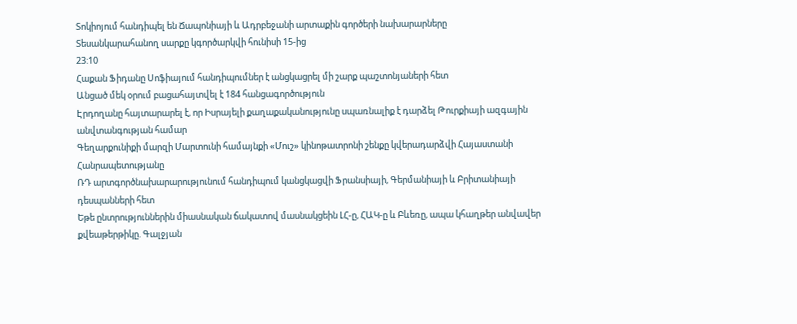Տոկիոյում հանդիպել են Ճապոնիայի և Ադրբեջանի արտաքին գործերի նախարարները
Տեսանկարահանող սարքը կգործարկվի հունիսի 15-ից
23:10
Հաքան Ֆիդանը Սոֆիայում հանդիպումներ է անցկացրել մի շարք պաշտոնյաների հետ
Անցած մեկ օրում բացահայտվել է 184 հանցագործություն
Էրդողանը հայտարարել է, որ Իսրայելի քաղաքականությունը սպառնալիք է դարձել Թուրքիայի ազգային անվտանգության համար
Գեղարքունիքի մարզի Մարտունի համայնքի «Մուշ» կինոթատրոնի շենքը կվերադարձվի Հայաստանի Հանրապետությանը
ՌԴ արտգործնախարարությունում հանդիպում կանցկացվի Ֆրանսիայի, Գերմանիայի և Բրիտանիայի դեսպանների հետ
Եթե ընտրություններին միասնական ճակատով մասնակցեին ԼՀ-ը, ՀԱԿ-ը և Բևեռը, ապա կհաղթեր անվավեր քվեաթերթիկը. Գալջյան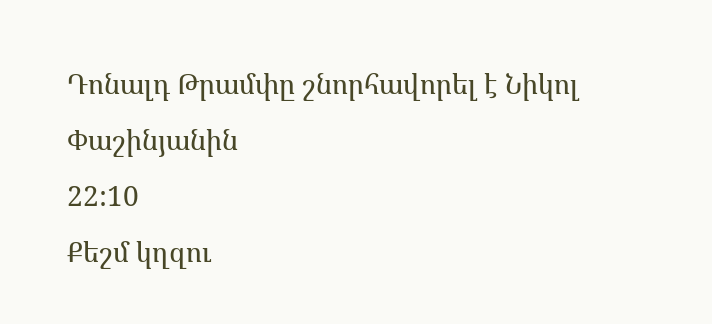Դոնալդ Թրամփը շնորհավորել է Նիկոլ Փաշինյանին
22:10
Քեշմ կղզու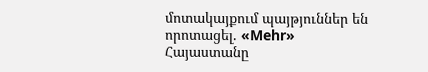մոտակայքում պայթյուններ են որոտացել. «Mehr»
Հայաստանը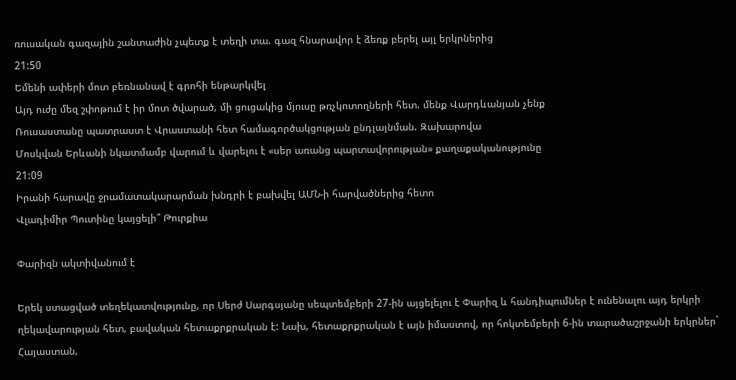ռուսական գազային շանտաժին չպետք է տեղի տա. գազ հնարավոր է ձեռք բերել այլ երկրներից
21:50
Եմենի ափերի մոտ բեռնանավ է գրոհի ենթարկվել
Այդ ուժը մեզ շփոթում է իր մոտ ծվարած, մի ցուցակից մյուսը թռչկոտողների հետ. մենք Վարդևանյան չենք
Ռուսաստանը պատրաստ է Վրաստանի հետ համագործակցության ընդլայնման. Զախարովա
Մոսկվան Երևանի նկատմամբ վարում և վարելու է «սեր առանց պարտավորության» քաղաքականությունը
21:09
Իրանի հարավը ջրամատակարարման խնդրի է բախվել ԱՄՆ-ի հարվածներից հետո
Վլադիմիր Պուտինը կայցելի՞ Թուրքիա

Փարիզն ակտիվանում է

Երեկ ստացված տեղեկատվությունը, որ Սերժ Սարգսյանը սեպտեմբերի 27-ին այցելելու է Փարիզ և հանդիպումներ է ունենալու այդ երկրի ղեկավարության հետ, բավական հետաքրքրական է: Նախ, հետաքրքրական է այն իմաստով, որ հոկտեմբերի 6-ին տարածաշրջանի երկրներ` Հայաստան,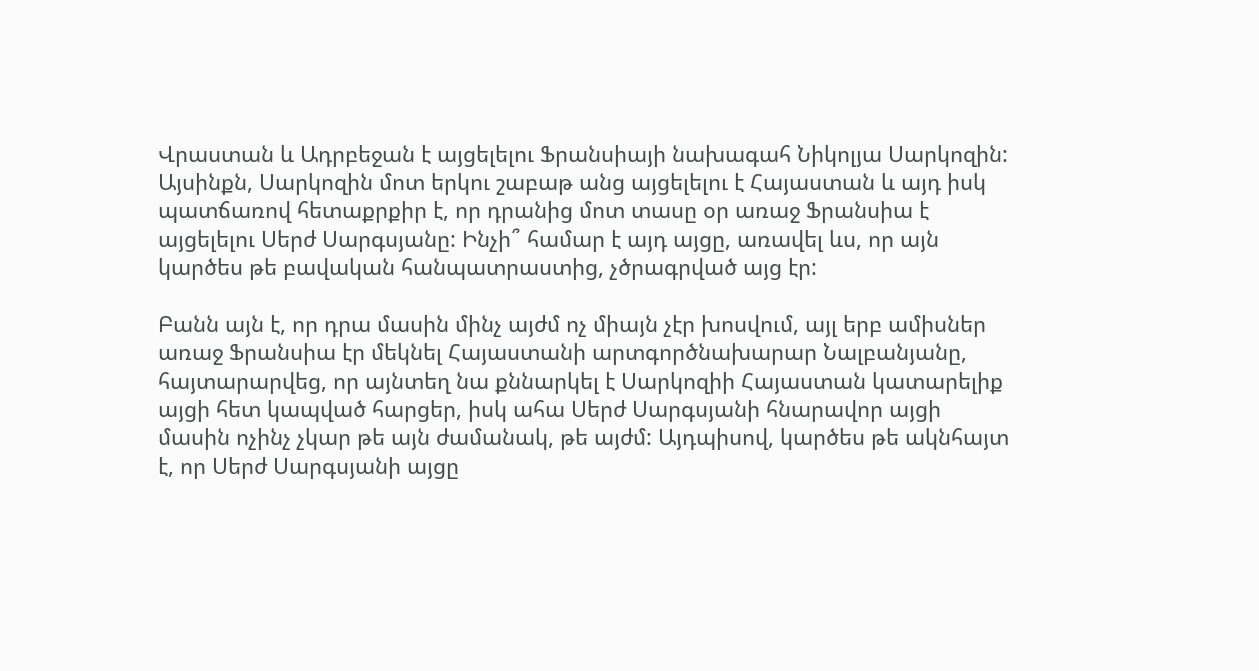Վրաստան և Ադրբեջան է այցելելու Ֆրանսիայի նախագահ Նիկոլյա Սարկոզին: Այսինքն, Սարկոզին մոտ երկու շաբաթ անց այցելելու է Հայաստան և այդ իսկ պատճառով հետաքրքիր է, որ դրանից մոտ տասը օր առաջ Ֆրանսիա է այցելելու Սերժ Սարգսյանը: Ինչի՞ համար է այդ այցը, առավել ևս, որ այն կարծես թե բավական հանպատրաստից, չծրագրված այց էր:

Բանն այն է, որ դրա մասին մինչ այժմ ոչ միայն չէր խոսվում, այլ երբ ամիսներ առաջ Ֆրանսիա էր մեկնել Հայաստանի արտգործնախարար Նալբանյանը, հայտարարվեց, որ այնտեղ նա քննարկել է Սարկոզիի Հայաստան կատարելիք այցի հետ կապված հարցեր, իսկ ահա Սերժ Սարգսյանի հնարավոր այցի մասին ոչինչ չկար թե այն ժամանակ, թե այժմ: Այդպիսով, կարծես թե ակնհայտ է, որ Սերժ Սարգսյանի այցը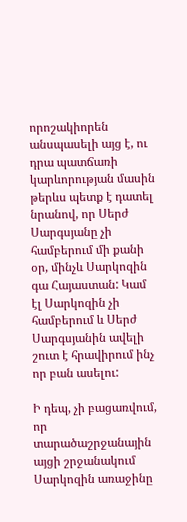որոշակիորեն անսպասելի այց է, ու դրա պատճառի կարևորության մասին թերևս պետք է դատել նրանով, որ Սերժ Սարգսյանը չի համբերում մի քանի օր, մինչև Սարկոզին գա Հայաստան: Կամ էլ Սարկոզին չի համբերում և Սերժ Սարգսյանին ավելի շուտ է հրավիրում ինչ որ բան ասելու:

Ի դեպ, չի բացառվում, որ տարածաշրջանային այցի շրջանակում Սարկոզին առաջինը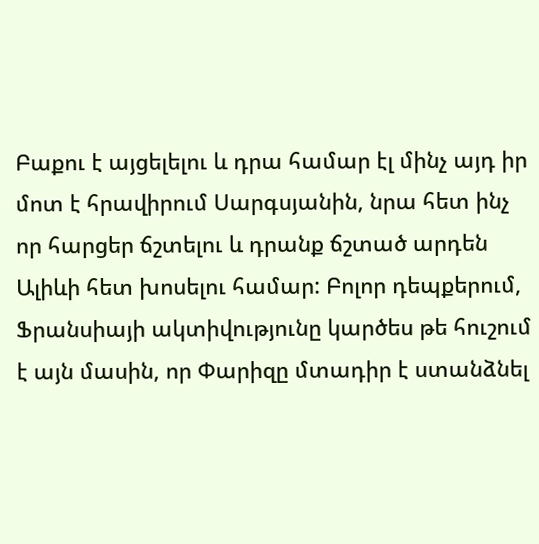Բաքու է այցելելու և դրա համար էլ մինչ այդ իր մոտ է հրավիրում Սարգսյանին, նրա հետ ինչ որ հարցեր ճշտելու և դրանք ճշտած արդեն Ալիևի հետ խոսելու համար: Բոլոր դեպքերում, Ֆրանսիայի ակտիվությունը կարծես թե հուշում է այն մասին, որ Փարիզը մտադիր է ստանձնել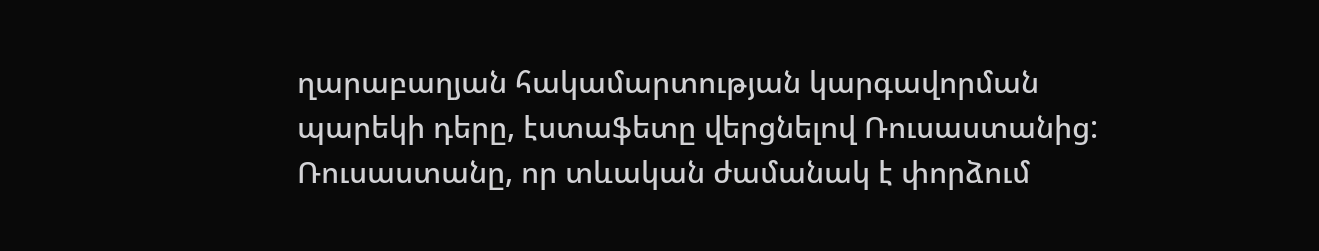ղարաբաղյան հակամարտության կարգավորման պարեկի դերը, էստաֆետը վերցնելով Ռուսաստանից: Ռուսաստանը, որ տևական ժամանակ է փորձում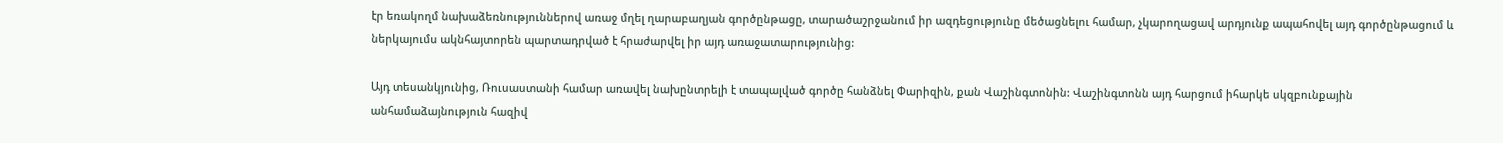էր եռակողմ նախաձեռնություններով առաջ մղել ղարաբաղյան գործընթացը, տարածաշրջանում իր ազդեցությունը մեծացնելու համար, չկարողացավ արդյունք ապահովել այդ գործընթացում և ներկայումս ակնհայտորեն պարտադրված է հրաժարվել իր այդ առաջատարությունից:

Այդ տեսանկյունից, Ռուսաստանի համար առավել նախընտրելի է տապալված գործը հանձնել Փարիզին, քան Վաշինգտոնին: Վաշինգտոնն այդ հարցում իհարկե սկզբունքային անհամաձայնություն հազիվ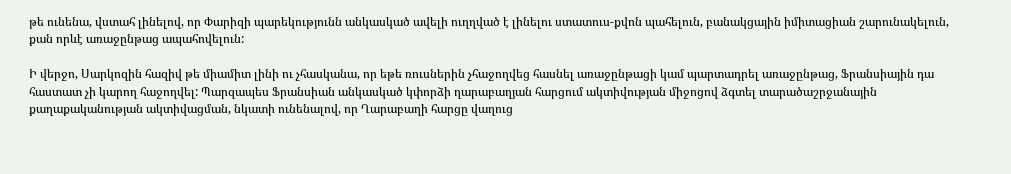թե ունենա, վստահ լինելով, որ Փարիզի պարեկությունն անկասկած ավելի ուղղված է լինելու ստատուս-քվոն պահելուն, բանակցային իմիտացիան շարունակելուն, քան որևէ առաջընթաց ապահովելուն:

Ի վերջո, Սարկոզին հազիվ թե միամիտ լինի ու չհասկանա, որ եթե ռուսներին չհաջողվեց հասնել առաջընթացի կամ պարտադրել առաջընթաց, Ֆրանսիային դա հաստատ չի կարող հաջողվել: Պարզապես Ֆրանսիան անկասկած կփորձի ղարաբաղյան հարցում ակտիվության միջոցով ձգտել տարածաշրջանային քաղաքականության ակտիվացման, նկատի ունենալով, որ Ղարաբաղի հարցը վաղուց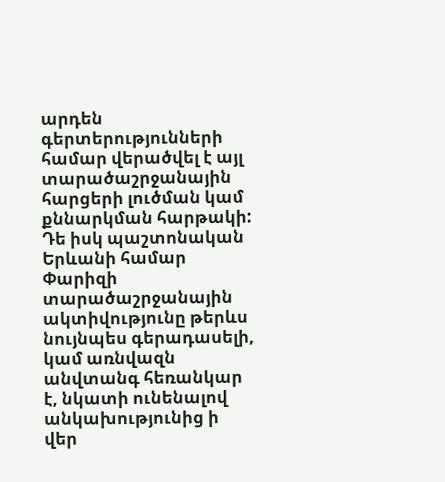արդեն գերտերությունների համար վերածվել է այլ տարածաշրջանային հարցերի լուծման կամ քննարկման հարթակի: Դե իսկ պաշտոնական Երևանի համար Փարիզի տարածաշրջանային ակտիվությունը թերևս նույնպես գերադասելի, կամ առնվազն անվտանգ հեռանկար է, նկատի ունենալով անկախությունից ի վեր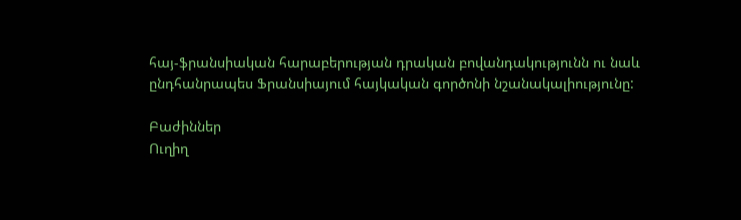հայ-ֆրանսիական հարաբերության դրական բովանդակությունն ու նաև ընդհանրապես Ֆրանսիայում հայկական գործոնի նշանակալիությունը:

Բաժիններ
Ուղիղ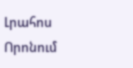Լրահոս
Որոնում